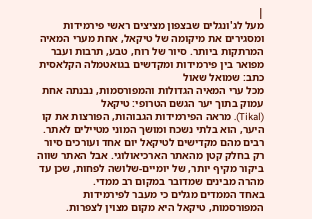|
מעל לג'ונגלים שבצפון מציצים ראשי פירמידות ומסגירים את מיקומה של טיקאל, אחת מערי המאיה המרתקות ביותר. סיור של רוח, טבע, תרבות ועבר מפואר בין פירמידות ומקדשים בגואטמלה הקלאסית
כתב: שמואל שאול
מכל ערי המאיה הגדולות והמפורסמות, נבנתה אחת עמוק בתוך יער הגשם הטרופי: טיקאל
(Tikal). מראה הפירמידות הגבוהות, הפורצות את קו היער, הוא בלתי נשכח ומושך המוני מטיילים לאתר. רבים מהם מקדישים לטיקאל יום אחד ועורכים סיור רק בחלק קטן מהאתר הארכיאולוגי. אבל האתר שווה ביקור מקיף יותר, של יומיים-שלושה לפחות, שכן עד מהרה מבינים שמדובר במקום רב ממדי.
באחד הממדים מגלים כי מעבר לפירמידות המפורסמות, טיקאל היא מקום מצוין לצפרות.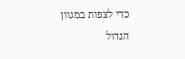כדי לצפות במגוון הגדול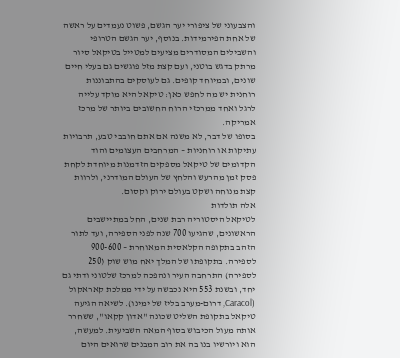והצבעוני של ציפורי יער הגשם, פשוט נעמדים על ראשה של אחת הפירמידות. בנוסף, יער הגשם הטרופי והשבילים המסודרים מציעים למטייל בטיקאל סיור מרתק בדגש בוטני, ועם קצת מזל פוגשים גם בעלי חיים שונים, ובמיוחד קופים. גם לעוסקים בהתבוננות רוחנית יש מה לחפש כאן: טיקאל היא מוקד עלייה לרגל ואחד ממרכזי הרוח החשובים ביותר של מרכז אמריקה.
בסופו של דבר, לא משנה אם אתם חובבי טבע, תרבויות עתיקות או רוחניות – המרחבים העצומים והוד הקדומים של טיקאל מספקים הזדמנות מיוחדת לקחת פסק זמן מהרעש והלחץ של העולם המודרני, ולרוות קצת מנוחה ושקט בעולם ירוק וקסום.
אלה תולדות
לטיקאל היסטוריה רבת שנים, החל במתיישבים הראשונים, שהגיעו 700 שנה לפני הספירה, ועד לתור הזהב בתקופה הקלאסית המאוחרת – 900-600 לספירה. בתקופתו של המלך יאח מוש שוק (250 לספירה) התרחבה העיר ונהפכה למרכז שלטוני ודתי גם יחד, ובשנת 553 היא נכבשה על ידי ממלכת קאראקול (Caracol, דרום-מערב בליז של ימינו). לשיאה הגיעה טיקאל בתקופת השליט שכונה "אדון קקאו", ששחרר אותה מעול הכיבוש בסוף המאה השביעית. למעשה, הוא ויורשיו בנו בה את רוב המבנים שרואים היום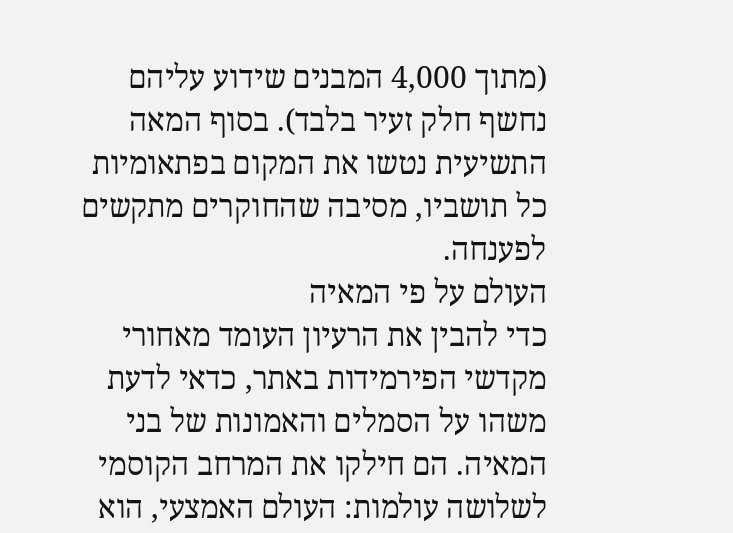(מתוך 4,000 המבנים שידוע עליהם נחשף חלק זעיר בלבד). בסוף המאה התשיעית נטשו את המקום בפתאומיות כל תושביו, מסיבה שהחוקרים מתקשים לפענחה.
העולם על פי המאיה
כדי להבין את הרעיון העומד מאחורי מקדשי הפירמידות באתר, כדאי לדעת משהו על הסמלים והאמונות של בני המאיה. הם חילקו את המרחב הקוסמי לשלושה עולמות: העולם האמצעי, הוא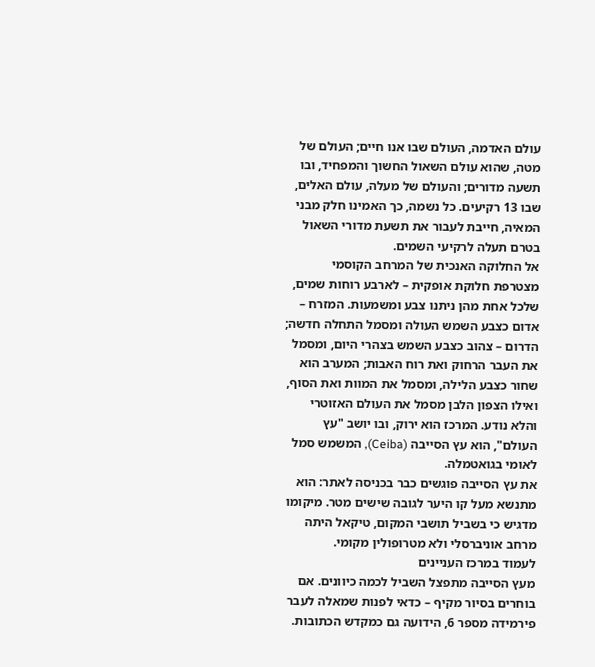עולם האדמה, העולם שבו אנו חיים; העולם של מטה, שהוא עולם השאול החשוך והמפחיד, ובו תשעה מדורים; והעולם של מעלה, עולם האלים, שבו 13 רקיעים. כל נשמה, כך האמינו חלק מבני המאיה, חייבת לעבור את תשעת מדורי השאול בטרם תעלה לרקיעי השמים.
אל החלוקה האנכית של המרחב הקוסמי מצטרפת חלוקת אופקית – לארבע רוחות שמים, שלכל אחת מהן ניתנו צבע ומשמעות. המזרח – אדום כצבע השמש העולה ומסמל התחלה חדשה; הדרום – צהוב כצבע השמש בצהרי היום, ומסמל את העבר הרחוק ואת רוח האבות; המערב הוא שחור כצבע הלילה, ומסמל את המוות ואת הסוף, ואילו הצפון הלבן מסמל את העולם האזוטרי והלא נודע. המרכז הוא ירוק, ובו יושב "עץ העולם", הוא עץ הסייבה (Ceiba), המשמש סמל לאומי בגואטמלה.
את עץ הסייבה פוגשים כבר בכניסה לאתר: הוא מתנשא מעל קו היער לגובה שישים מטר. מיקומו מדגיש כי בשביל תושבי המקום, טיקאל היתה מרחב אוניברסלי ולא מטרופולין מקומי.
לעמוד במרכז העניינים
מעץ הסייבה מתפצל השביל לכמה כיוונים. אם בוחרים בסיור מקיף – כדאי לפנות שמאלה לעבר פירמידה מספר 6, הידועה גם כמקדש הכתובות.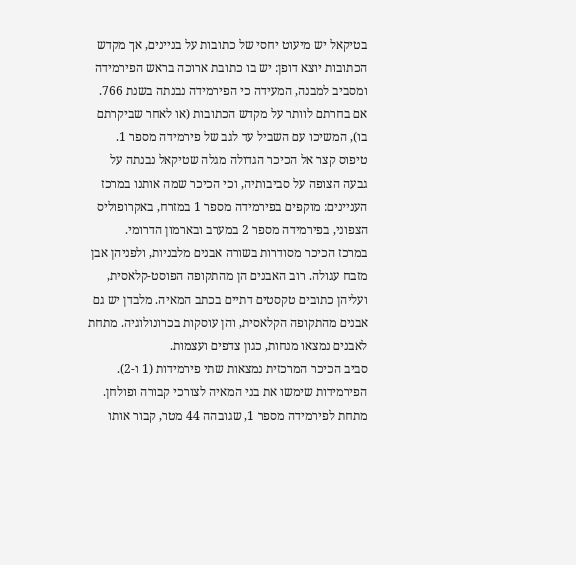בטיקאל יש מיעוט יחסי של כתובות על בניינים, אך מקדש הכתובות יוצא דופן: יש בו כתובת ארוכה בראש הפירמידה ומסביב למבנה, המעידה כי הפירמידה נבנתה בשנת 766. אם בחרתם לוותר על מקדש הכתובות (או לאחר שביקרתם בו), המשיכו עם השביל עד לגב של פירמידה מספר 1. טיפוס קצר אל הכיכר הגדולה מגלה שטיקאל נבנתה על גבעה הצופה על סביבותיה, וכי הכיכר שמה אותנו במרכז העניינים: מוקפים בפירמידה מספר 1 במזרח, באקרופוליס הצפוני, בפירמידה מספר 2 במערב ובארמון הדרומי.
במרכז הכיכר מסודרות בשורה אבנים מלבניות, ולפניהן אבן מזבח עגולה. רוב האבנים הן מהתקופה הפוסט-קלאסית, ועליהן כתובים טקסטים דתיים בכתב המאיה. מלבדן יש גם אבנים מהתקופה הקלאסית, והן עוסקות בכרונולוגיה. מתחת לאבנים נמצאו מנחות, כגון צדפים ועצמות.
סביב הכיכר המרכזית נמצאות שתי פירמידות (1 ו-2). הפירמידות שימשו את בני המאיה לצורכי קבורה ופולחן. מתחת לפירמידה מספר 1, שגובהה 44 מטר, קבור אותו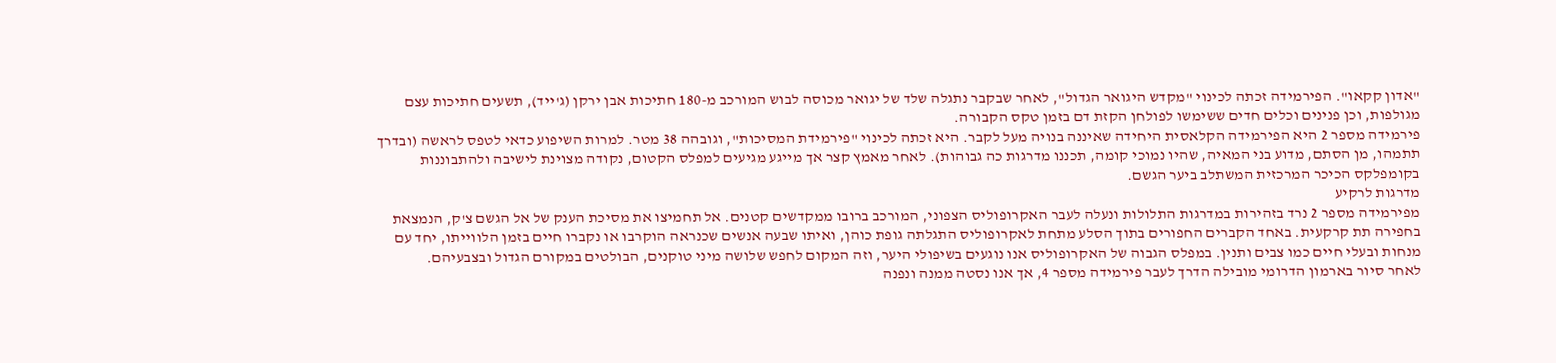"אדון קקאו". הפירמידה זכתה לכינוי "מקדש היגואר הגדול", לאחר שבקבר נתגלה שלד של יגואר מכוסה לבוש המורכב מ-180 חתיכות אבן ירקן (ג'ייד), תשעים חתיכות עצם מגולפות, וכן פנינים וכלים חדים ששימשו לפולחן הקזת דם בזמן טקס הקבורה.
פירמידה מספר 2 היא הפירמידה הקלאסית היחידה שאיננה בנויה מעל לקבר. היא זכתה לכינוי "פירמידת המסיכות", וגובהה 38 מטר. למרות השיפוע כדאי לטפס לראשה (ובדרך תתמהו, מן הסתם, מדוע בני המאיה, שהיו נמוכי קומה, תכננו מדרגות כה גבוהות). לאחר מאמץ קצר אך מייגע מגיעים למפלס הקטום, נקודה מצוינת לישיבה ולהתבוננות בקומפלקס הכיכר המרכזית המשתלב ביער הגשם.
מדרגות לרקיע
מפירמידה מספר 2 נרד בזהירות במדרגות התלולות ונעלה לעבר האקרופוליס הצפוני, המורכב ברובו ממקדשים קטנים. אל תחמיצו את מסיכת הענק של אל הגשם צ'ק, הנמצאת בחפירה תת קרקעית. באחד הקברים החפורים בתוך הסלע מתחת לאקרופוליס התגלתה גופת כוהן, ואיתו שבעה אנשים שכנראה הוקרבו או נקברו חיים בזמן הלווייתו, יחד עם מנחות ובעלי חיים כמו צבים ותנין. במפלס הגבוה של האקרופוליס אנו נוגעים בשיפולי היער, וזה המקום לחפש שלושה מיני טוקנים, הבולטים במקורם הגדול ובצבעיהם.
לאחר סיור בארמון הדרומי מובילה הדרך לעבר פירמידה מספר 4, אך אנו נסטה ממנה ונפנה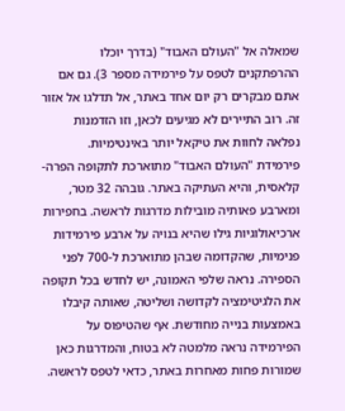שמאלה אל "העולם האבוד" (בדרך יוכלו ההרפתקנים לטפס על פירמידה מספר 3). גם אם אתם מבקרים רק יום אחד באתר, אל תדלגו אל אזור זה. רוב התיירים לא מגיעים לכאן, וזו הזדמנות נפלאה לחוות את טיקאל יותר באינטימיות.
פירמידת "העולם האבוד" מתוארכת לתקופה הפרה-קלאסית, והיא העתיקה באתר. גובהה 32 מטר, ומארבע פאותיה מובילות מדרגות לראשה. בחפירות ארכיאולוגיות גילו שהיא בנויה על ארבע פירמידות פנימיות, שהקדומה שבהן מתוארכת ל-700 לפני הספירה. נראה שלפי האמונה, יש לחדש בכל תקופה את הלגיטימציה לקדושה ושליטה, שאותה קיבלו באמצעות בנייה מחודשת. אף שהטיפוס על הפירמידה נראה מלמטה לא בטוח, והמדרגות כאן שמורות פחות מאחרות באתר, כדאי לטפס לראשה.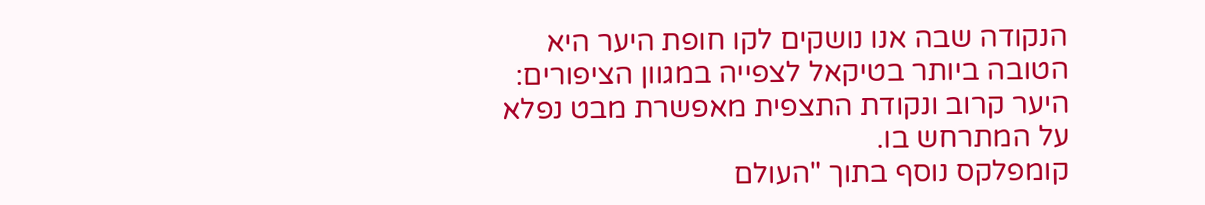הנקודה שבה אנו נושקים לקו חופת היער היא הטובה ביותר בטיקאל לצפייה במגוון הציפורים: היער קרוב ונקודת התצפית מאפשרת מבט נפלא על המתרחש בו.
קומפלקס נוסף בתוך "העולם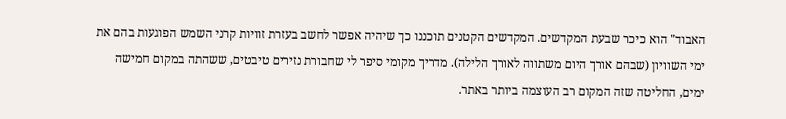האבוד" הוא כיכר שבעת המקדשים. המקדשים הקטנים תוכננו כך שיהיה אפשר לחשב בעזרת זוויות קרני השמש הפוגעות בהם את ימי השוויון (שבהם אורך היום משתווה לאורך הלילה). מדריך מקומי סיפר לי שחבורת נזירים טיבטים, ששהתה במקום חמישה ימים, החליטה שזה המקום רב העוצמה ביותר באתר.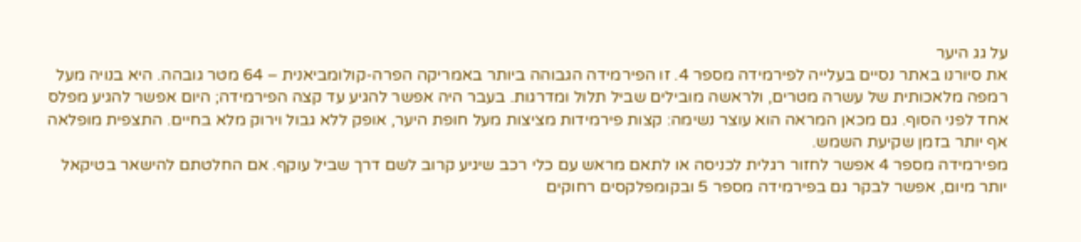על גג היער
את סיורנו באתר נסיים בעלייה לפירמידה מספר 4. זו הפירמידה הגבוהה ביותר באמריקה הפרה-קולומביאנית – 64 מטר גובהה. היא בנויה מעל רמפה מלאכותית של עשרה מטרים, ולראשה מובילים שביל תלול ומדרגות. בעבר היה אפשר להגיע עד קצה הפירמידה; היום אפשר להגיע מפלס אחד לפני הסוף. גם מכאן המראה הוא עוצר נשימה: קצות פירמידות מציצות מעל חופת היער, אופק ללא גבול וירוק מלא בחיים. התצפית מופלאה אף יותר בזמן שקיעת השמש.
מפירמידה מספר 4 אפשר לחזור רגלית לכניסה או לתאם מראש עם כלי רכב שיגיע קרוב לשם דרך שביל עוקף. אם החלטתם להישאר בטיקאל יותר מיום, אפשר לבקר גם בפירמידה מספר 5 ובקומפלקסים רחוקים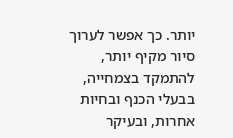יותר. כך אפשר לערוך סיור מקיף יותר, להתמקד בצמחייה, בבעלי הכנף ובחיות אחרות, ובעיקר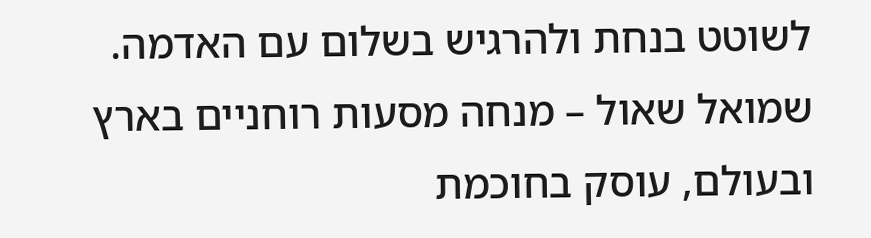לשוטט בנחת ולהרגיש בשלום עם האדמה.
שמואל שאול – מנחה מסעות רוחניים בארץ ובעולם, עוסק בחוכמת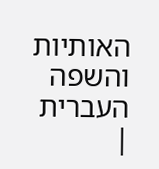האותיות והשפה העברית
|